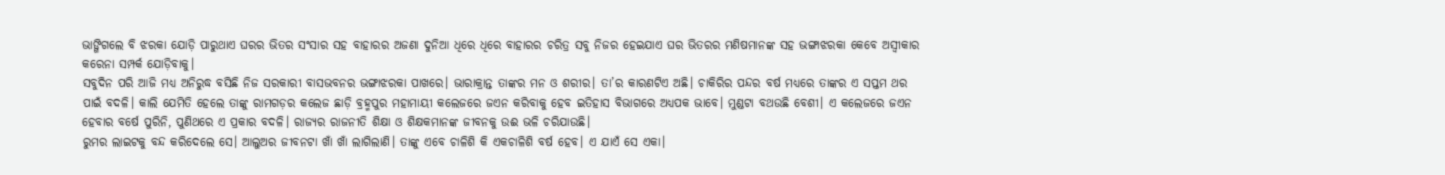ଭାଙ୍ଗିଗଲେ ବି ଝରକା ଯୋଡ଼ି ପାରୁଥାଏ ଘରର ଭିତର ସଂସାର ସହ ବାହାରର ଅଜଣା ଦୁନିଆ ଧିରେ ଧିରେ ବାହାରର ଚରିତ୍ର ସବୁ ନିଜର ହେଇଯାଏ ଘର ଭିତରର ମଣିଷମାନଙ୍କ ସହ ଭଙ୍ଗାଝରକା କେବେ ଅସ୍ୱୀକାର କରେନା ସମ୍ପର୍କ ଯୋଡ଼ିବାକୁ।
ସବୁଦିନ ପରି ଆଜି ମଧ୍ୟ ଅନିରୁଦ୍ଧ ବସିଛି ନିଜ ସରକାରୀ ବାସଭବନର ଭଙ୍ଗାଝରକା ପାଖରେ। ଭାରାକ୍ରାନ୍ତ ତାଙ୍କର ମନ ଓ ଶରୀର। ତା’ର କାରଣଟିଏ ଅଛି। ଚାକିରିର ପନ୍ଦର ବର୍ଷ ମଧ୍ୟରେ ତାଙ୍କର ଏ ସପ୍ତମ ଥର ପାଇଁ ବଦଳି। କାଲି ଯେମିତି ହେଲେ ତାଙ୍କୁ ରାମଗଡ଼ର କଲେଜ ଛାଡ଼ି ବ୍ରହ୍ମପୁର ମହାମାୟୀ କଲେଜରେ ଜଏନ କରିବାକୁ ହେବ ଇତିହାସ ବିଭାଗରେ ଅଧ୍ୟପକ ଭାବେ। ମୁଣ୍ଡଟା ବଥଉଛି ବେଶୀ। ଏ କଲେଜରେ ଜଏନ ହେବାର ବର୍ଷେ ପୁରିନି, ପୁଣିଥରେ ଏ ପ୍ରକାର ବଦଳି। ରାଜ୍ୟର ରାଜନୀତି ଶିକ୍ଷା ଓ ଶିକ୍ଷକମାନଙ୍କ ଜୀବନକୁ ଉଈ ଭଳି ଚରିଯାଉଛି।
ରୁମର ଲାଇଟକୁ ବନ୍ଦ କରିଦେଲେ ସେ। ଆଲୁଅର ଜୀବନଟା ଖାଁ ଖାଁ ଲାଗିଲାଣି। ତାଙ୍କୁ ଏବେ ଚାଳିଶି କି ଏକଚାଳିଶି ବର୍ଷ ହେବ। ଏ ଯାଏଁ ସେ ଏକା।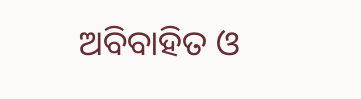ଅବିବାହିତ ଓ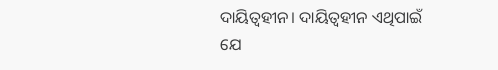ଦାୟିତ୍ୱହୀନ। ଦାୟିତ୍ୱହୀନ ଏଥିପାଇଁ ଯେ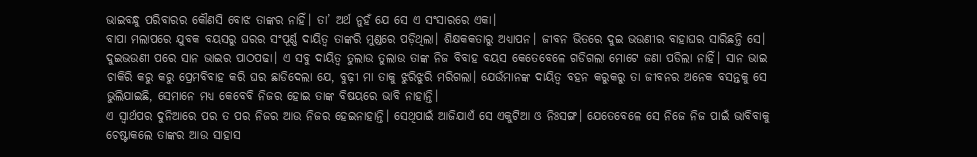ଭାଇବନ୍ଧୁ ପରିବାରର କୌଣସି ବୋଝ ତାଙ୍କର ନାହିଁ। ତା’ ଅର୍ଥ ନୁହଁ ଯେ ସେ ଏ ସଂସାରରେ ଏକା।
ବାପା ମଲାପରେ ଯୁବକ ବୟସରୁ ଘରର ସଂପୂର୍ଣ୍ଣ ଦାୟିତ୍ୱ ତାଙ୍କରି ମୁଣ୍ଡରେ ପଡ଼ିଥିଲା। ଶିକ୍ଷକକତାରୁ ଅଧ୍ୟାପନ। ଜୀବନ ଭିତରେ ଦୁଇ ଭଉଣୀର ବାହାଘର ସାରିଛନ୍ତି ସେ। ଦୁଇଭଉଣୀ ପରେ ସାନ ଭାଇର ପାଠପଢା। ଏ ସବୁ ଦାୟିତ୍ୱ ତୁଲାଉ ତୁଲାଉ ତାଙ୍କ ନିଜ ବିବାହ ବୟସ କେତେବେଳେ ଗଡିଗଲା ମୋଟେ ଜଣା ପଡିଲା ନାହିଁ। ସାନ ଭାଇ ଚାକିରି କରୁ କରୁ ପ୍ରେମବିବାହ କରି ଘର ଛାଡିଦେଲା ଯେ, ବୁଢ଼ୀ ମା ତାକୁ ଝୁରିଝୁରି ମରିଗଲା। ଯେଉଁମାନଙ୍କ ଦାୟିତ୍ୱ ବହନ କରୁକରୁ ତା ଜୀବନର ଅନେକ ବସନ୍ତକୁ ସେ ଭୁଲିଯାଇଛି, ସେମାନେ ମଧ୍ୟ କେବେବି ନିଜର ହୋଇ ତାଙ୍କ ବିଷୟରେ ଭାବି ନାହାନ୍ତି।
ଏ ସ୍ୱାର୍ଥପର ଦୁନିଆରେ ପର ତ ପର ନିଜର ଆଉ ନିଜର ହେଇନାହାନ୍ତି। ସେଥିପାଇଁ ଆଜିଯାଏଁ ସେ ଏକୁଟିଆ ଓ ନିଃସଙ୍ଗ। ଯେତେବେଳେ ସେ ନିଜେ ନିଜ ପାଇଁ ଭାବିବାକୁ ଚେଷ୍ଟାକଲେ ତାଙ୍କର ଆଉ ସାହାସ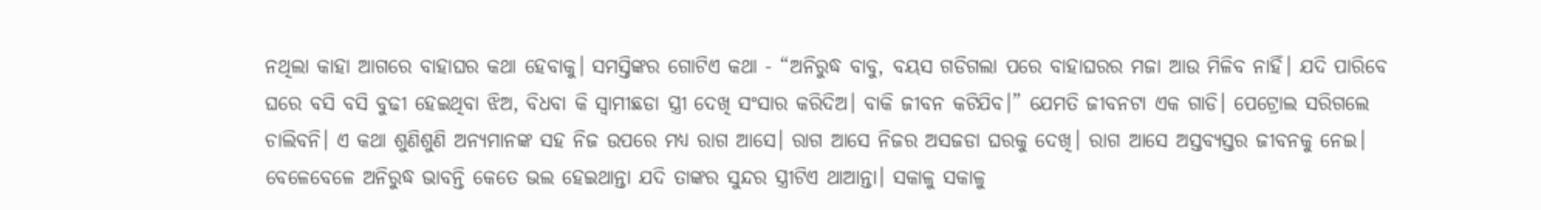ନଥିଲା କାହା ଆଗରେ ବାହାଘର କଥା ହେବାକୁ। ସମସ୍ତିଙ୍କର ଗୋଟିଏ କଥା - “ଅନିରୁଦ୍ଧ ବାବୁ, ବୟସ ଗଡିଗଲା ପରେ ବାହାଘରର ମଜା ଆଉ ମିଳିବ ନାହିଁ। ଯଦି ପାରିବେ ଘରେ ବସି ବସି ବୁଢୀ ହେଇଥିବା ଝିଅ, ବିଧବା କି ସ୍ୱାମୀଛଡା ସ୍ତ୍ରୀ ଦେଖି ସଂସାର କରିଦିଅ। ବାକି ଜୀବନ କଟିଯିବ।” ଯେମତି ଜୀବନଟା ଏକ ଗାଡି। ପେଟ୍ରୋଲ ସରିଗଲେ ଚାଲିବନି। ଏ କଥା ଶୁଣିଶୁଣି ଅନ୍ୟମାନଙ୍କ ସହ ନିଜ ଉପରେ ମଧ୍ୟ ରାଗ ଆସେ। ରାଗ ଆସେ ନିଜର ଅସଜଡା ଘରକୁ ଦେଖି। ରାଗ ଆସେ ଅସ୍ତବ୍ୟସ୍ତର ଜୀବନକୁ ନେଇ।
ବେଳେବେଳେ ଅନିରୁଦ୍ଧ ଭାବନ୍ତି କେତେ ଭଲ ହେଇଥାନ୍ତା ଯଦି ତାଙ୍କର ସୁନ୍ଦର ସ୍ତ୍ରୀଟିଏ ଥାଆନ୍ତା। ସକାଳୁ ସକାଳୁ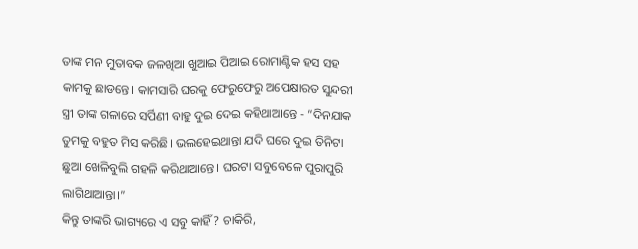ତାଙ୍କ ମନ ମୁତାବକ ଜଳଖିଆ ଖୁଆଇ ପିଆଇ ରୋମାଣ୍ଟିକ ହସ ସହ କାମକୁ ଛାଡନ୍ତେ। କାମସାରି ଘରକୁ ଫେରୁଫେରୁ ଅପେକ୍ଷାରତ ସୁନ୍ଦରୀ ସ୍ତ୍ରୀ ତାଙ୍କ ଗଳାରେ ସର୍ପିଣୀ ବାହୁ ଦୁଇ ଦେଇ କହିଥାଆନ୍ତେ - “ଦିନଯାକ ତୁମକୁ ବହୁତ ମିସ କରିଛି। ଭଲହେଇଥାନ୍ତା ଯଦି ଘରେ ଦୁଇ ତିନିଟା ଛୁଆ ଖେଳିବୁଲି ଗହଳି କରିଥାଆନ୍ତେ। ଘରଟା ସବୁବେଳେ ପୁରାପୁରି ଲାଗିଥାଆନ୍ତା।”
କିନ୍ତୁ ତାଙ୍କରି ଭାଗ୍ୟରେ ଏ ସବୁ କାହିଁ? ଚାକିରି,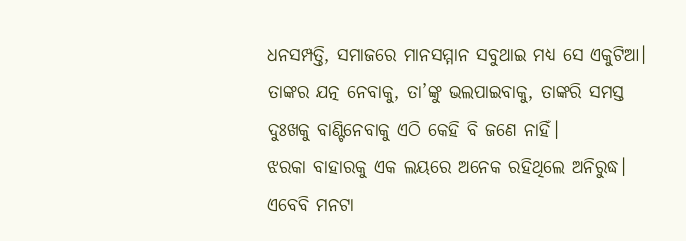ଧନସମ୍ପତ୍ତି, ସମାଜରେ ମାନସମ୍ମାନ ସବୁଥାଇ ମଧ୍ୟ ସେ ଏକୁଟିଆ। ତାଙ୍କର ଯତ୍ନ ନେବାକୁ, ତା’ଙ୍କୁ ଭଲପାଇବାକୁ, ତାଙ୍କରି ସମସ୍ତ ଦୁଃଖକୁ ବାଣ୍ଟିନେବାକୁ ଏଠି କେହି ବି ଜଣେ ନାହିଁ।
ଝରକା ବାହାରକୁ ଏକ ଲୟରେ ଅନେକ ରହିଥିଲେ ଅନିରୁଦ୍ଧ। ଏବେବି ମନଟା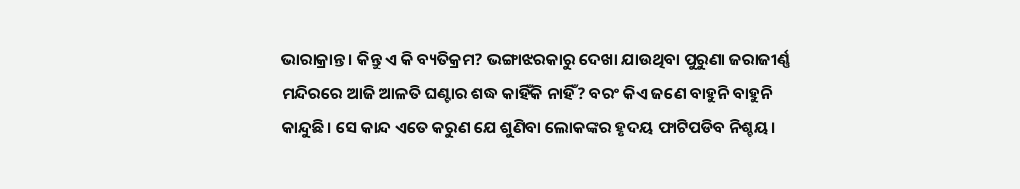ଭାରାକ୍ରାନ୍ତ। କିନ୍ତୁ ଏ କି ବ୍ୟତିକ୍ରମ? ଭଙ୍ଗାଝରକାରୁ ଦେଖା ଯାଉଥିବା ପୁରୁଣା ଜରାଜୀର୍ଣ୍ଣ ମନ୍ଦିରରେ ଆଜି ଆଳତି ଘଣ୍ଟାର ଶଦ୍ଧ କାହିଁକି ନାହିଁ? ବରଂ କିଏ ଜଣେ ବାହୁନି ବାହୁନି କାନ୍ଦୁଛି। ସେ କାନ୍ଦ ଏତେ କରୁଣ ଯେ ଶୁଣିବା ଲୋକଙ୍କର ହୃଦୟ ଫାଟିପଡିବ ନିଶ୍ଚୟ।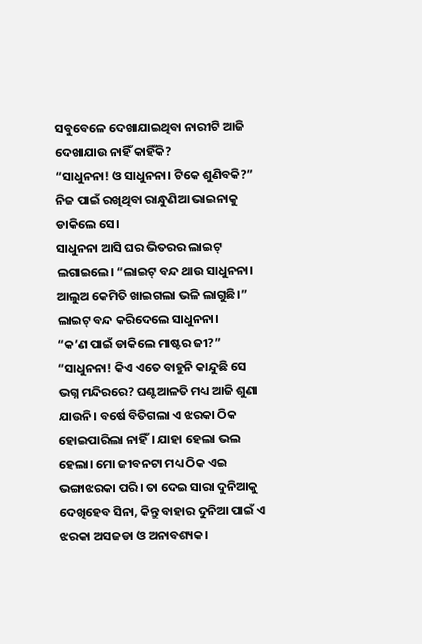ସବୁବେଳେ ଦେଖାଯାଇଥିବା ନାରୀଟି ଆଜି ଦେଖାଯାଉ ନାହିଁ କାହିଁକି?
“ସାଧୁନନା! ଓ ସାଧୁନନା। ଟିକେ ଶୁଣିବକି?” ନିଜ ପାଇଁ ରଖିଥିବା ରାନ୍ଧୁଣିଆ ଭାଇନାକୁ ଡାକିଲେ ସେ।
ସାଧୁନନା ଆସି ଘର ଭିତରର ଲାଇଟ୍ ଲଗାଇଲେ। “ଲାଇଟ୍ ବନ୍ଦ ଥାଉ ସାଧୁନନା। ଆଲୁଅ କେମିତି ଖାଇଗଲା ଭଳି ଲାଗୁଛି।” ଲାଇଟ୍ ବନ୍ଦ କରିଦେଲେ ସାଧୁନନା।
“କ’ଣ ପାଇଁ ଡାକିଲେ ମାଷ୍ଟର ଜୀ?”
“ସାଧୁନନା! କିଏ ଏତେ ବାହୁନି କାନ୍ଦୁଛି ସେ ଭଗ୍ନ ମନ୍ଦିରରେ? ଘଣ୍ଟଆଳତି ମଧ୍ୟ ଆଜି ଶୁଣା ଯାଉନି। ବର୍ଷେ ବିତିଗଲା ଏ ଝରକା ଠିକ ହୋଇପାରିଲା ନାହିଁ। ଯାହା ହେଲା ଭଲ ହେଲା। ମୋ ଜୀବନଟା ମଧ୍ୟ ଠିକ ଏଇ ଭଙ୍ଗାଝରକା ପରି। ତା ଦେଇ ସାରା ଦୁନିଆକୁ ଦେଖିହେବ ସିନା, କିନ୍ତୁ ବାହାର ଦୁନିଆ ପାଇଁ ଏ ଝରକା ଅସଜଡା ଓ ଅନାବଶ୍ୟକ।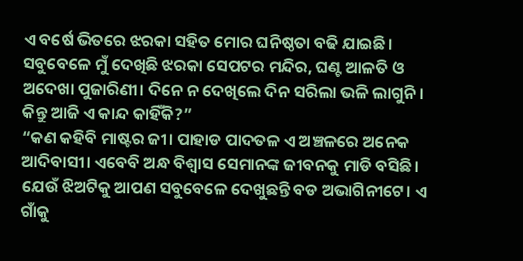ଏ ବର୍ଷେ ଭିତରେ ଝରକା ସହିତ ମୋର ଘନିଷ୍ଠତା ବଢି ଯାଇଛି। ସବୁବେଳେ ମୁଁ ଦେଖିଛି ଝରକା ସେପଟର ମନ୍ଦିର, ଘଣ୍ଟ ଆଳତି ଓ ଅଦେଖା ପୁଜାରିଣୀ। ଦିନେ ନ ଦେଖିଲେ ଦିନ ସରିଲା ଭଳି ଲାଗୁନି। କିନ୍ତୁ ଆଜି ଏ କାନ୍ଦ କାହିଁକି?”
“କଣ କହିବି ମାଷ୍ଟର ଜୀ। ପାହାଡ ପାଦତଳ ଏ ଅଞ୍ଚଳରେ ଅନେକ ଆଦିବାସୀ। ଏବେବି ଅନ୍ଧ ବିଶ୍ୱାସ ସେମାନଙ୍କ ଜୀବନକୁ ମାଡି ବସିଛି। ଯେଉଁ ଝିଅଟିକୁ ଆପଣ ସବୁବେଳେ ଦେଖୁଛନ୍ତି ବଡ ଅଭାଗିନୀଟେ। ଏ ଗାଁକୁ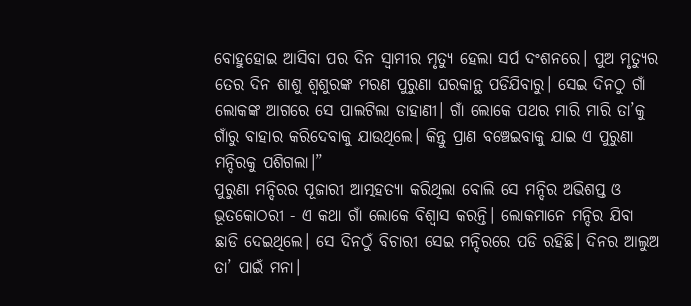ବୋହୁହୋଇ ଆସିବା ପର ଦିନ ସ୍ୱାମୀର ମୃତ୍ୟୁ ହେଲା ସର୍ପ ଦଂଶନରେ। ପୁଅ ମୃତ୍ୟୁର ତେର ଦିନ ଶାଶୁ ଶ୍ୱଶୁରଙ୍କ ମରଣ ପୁରୁଣା ଘରକାନ୍ଥ ପଡିଯିବାରୁ। ସେଇ ଦିନଠୁ ଗାଁ ଲୋକଙ୍କ ଆଗରେ ସେ ପାଲଟିଲା ଡାହାଣୀ। ଗାଁ ଲୋକେ ପଥର ମାରି ମାରି ତା’କୁ ଗାଁରୁ ବାହାର କରିଦେବାକୁ ଯାଉଥିଲେ। କିନ୍ତୁ ପ୍ରାଣ ବଞ୍ଚେଇବାକୁ ଯାଇ ଏ ପୁରୁଣା ମନ୍ଦିରକୁ ପଶିଗଲା।”
ପୁରୁଣା ମନ୍ଦିରର ପୂଜାରୀ ଆତ୍ମହତ୍ୟା କରିଥିଲା ବୋଲି ସେ ମନ୍ଦିର ଅଭିଶପ୍ତ ଓ ଭୂତକୋଠରୀ - ଏ କଥା ଗାଁ ଲୋକେ ବିଶ୍ୱାସ କରନ୍ତି। ଲୋକମାନେ ମନ୍ଦିର ଯିବା ଛାଡି ଦେଇଥିଲେ। ସେ ଦିନଠୁଁ ବିଚାରୀ ସେଇ ମନ୍ଦିରରେ ପଡି ରହିଛି। ଦିନର ଆଲୁଅ ତା’ ପାଇଁ ମନା।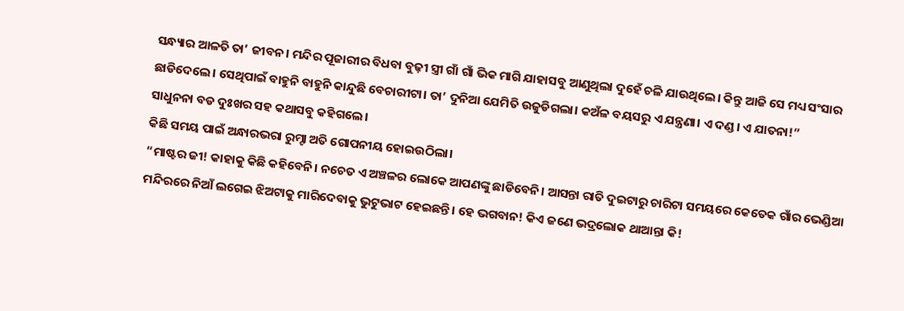ସନ୍ଧ୍ୟାର ଆଳତି ତା’ ଜୀବନ। ମନ୍ଦିର ପୂଜାରୀର ବିଧବା ବୁଢ଼ୀ ସ୍ତ୍ରୀ ଗାଁ ଗାଁ ଭିକ ମାଗି ଯାହାସବୁ ଆଣୁଥିଲା ଦୁହେଁ ଚଳି ଯାଉଥିଲେ। କିନ୍ତୁ ଆଜି ସେ ମଧ୍ୟ ସଂସାର ଛାଡିଦେଲେ। ସେଥିପାଇଁ ବାହୁନି ବାହୁନି କାନ୍ଦୁଛି ବେଚାରୀଟା। ତା’ ଦୁନିଆ ଯେମିତି ଉଜୁଡିଗଲା। କଅଁଳ ବୟସରୁ ଏ ଯନ୍ତ୍ରଣା। ଏ ଦଣ୍ଡ। ଏ ଯାତନା!”
ସାଧୁନନା ବଡ ଦୁଃଖର ସହ କଥାସବୁ କହିଗଲେ।
କିଛି ସମୟ ପାଇଁ ଅନ୍ଧାରଭରା ରୁମ୍ଟା ଅତି ଗୋପନୀୟ ହୋଇଉଠିଲା।
“ମାଷ୍ଟର ଜୀ! କାହାକୁ କିଛି କହିବେନି। ନଚେତ ଏ ଅଞ୍ଚଳର ଲୋକେ ଆପଣଙ୍କୁ ଛାଡିବେନି। ଆସନ୍ତା ରାତି ଦୁଇଟାରୁ ଚାରିଟା ସମୟରେ କେତେକ ଗାଁର ଭେଣ୍ଡିଆ ମନ୍ଦିରରେ ନିଆଁ ଲଗେଇ ଝିଅଟାକୁ ମାରିଦେବାକୁ ଭୁଟୁଭାଟ ହେଇଛନ୍ତି। ହେ ଭଗବାନ! କିଏ ଜଣେ ଭଦ୍ରଲୋକ ଥାଆନ୍ତା କି!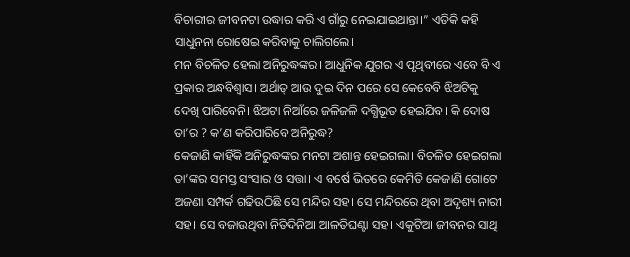ବିଚାରୀର ଜୀବନଟା ଉଦ୍ଧାର କରି ଏ ଗାଁରୁ ନେଇଯାଇଥାନ୍ତା।” ଏତିକି କହି ସାଧୁନନା ରୋଷେଇ କରିବାକୁ ଚାଲିଗଲେ।
ମନ ବିଚଳିତ ହେଲା ଅନିରୁଦ୍ଧଙ୍କର। ଆଧୁନିକ ଯୁଗର ଏ ପୃଥିବୀରେ ଏବେ ବି ଏ ପ୍ରକାର ଅନ୍ଧବିଶ୍ୱାସ। ଅର୍ଥାତ୍ ଆଉ ଦୁଇ ଦିନ ପରେ ସେ କେବେବି ଝିଅଟିକୁ ଦେଖି ପାରିବେନି। ଝିଅଟା ନିଆଁରେ ଜଳିଜଳି ଦଗ୍ଧିଭୂତ ହେଇଯିବ। କି ଦୋଷ ତା’ର ? କ’ଣ କରିପାରିବେ ଅନିରୁଦ୍ଧ?
କେଜାଣି କାହିଁକି ଅନିରୁଦ୍ଧଙ୍କର ମନଟା ଅଶାନ୍ତ ହେଇଗଲା। ବିଚଳିତ ହେଇଗଲା ତା’ଙ୍କର ସମସ୍ତ ସଂସାର ଓ ସତ୍ତା। ଏ ବର୍ଷେ ଭିତରେ କେମିତି କେଜାଣି ଗୋଟେ ଅଜଣା ସମ୍ପର୍କ ଗଢିଉଠିଛି ସେ ମନ୍ଦିର ସହ। ସେ ମନ୍ଦିରରେ ଥିବା ଅଦୃଶ୍ୟ ନାରୀ ସହ। ସେ ବଜାଉଥିବା ନିତିଦିନିଆ ଆଳତିଘଣ୍ଟା ସହ। ଏକୁଟିଆ ଜୀବନର ସାଥି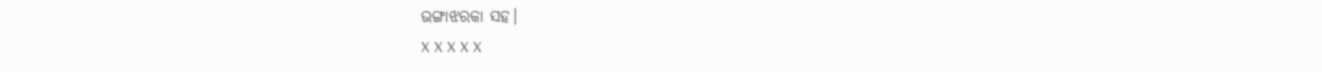ଭଙ୍ଗାଝରକା ସହ।
X X X X X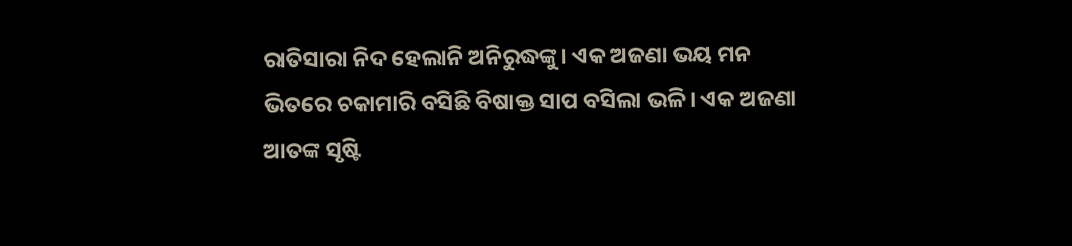ରାତିସାରା ନିଦ ହେଲାନି ଅନିରୁଦ୍ଧଙ୍କୁ। ଏକ ଅଜଣା ଭୟ ମନ ଭିତରେ ଚକାମାରି ବସିଛି ବିଷାକ୍ତ ସାପ ବସିଲା ଭଳି। ଏକ ଅଜଣା ଆତଙ୍କ ସୃଷ୍ଟି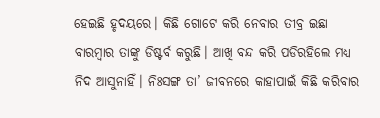ହେଇଛି ହୃଦୟରେ। କିଛି ଗୋଟେ କରି ନେବାର ତୀବ୍ର ଇଛା ବାରମ୍ବାର ତାଙ୍କୁ ଡିଷ୍ଟର୍ବ କରୁଛି। ଆଖି ବନ୍ଦ କରି ପଡିରହିଲେ ମଧ୍ୟ ନିଦ ଆସୁନାହିଁ। ନିଃସଙ୍ଗ ତା’ ଜୀବନରେ କାହାପାଇଁ କିଛି କରିବାର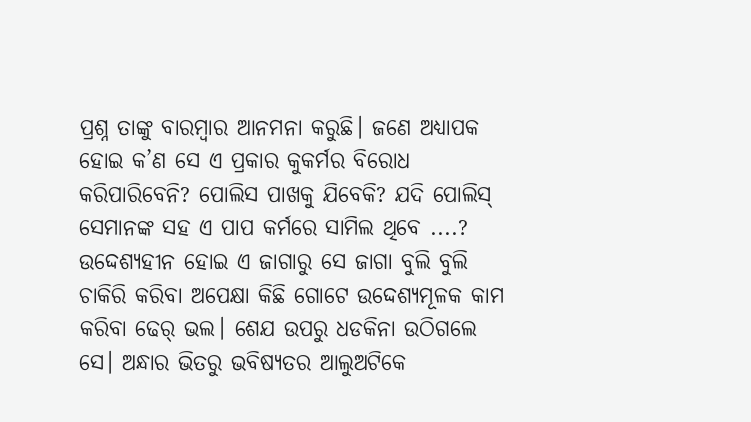ପ୍ରଶ୍ନ ତାଙ୍କୁ ବାରମ୍ବାର ଆନମନା କରୁଛି। ଜଣେ ଅଧ୍ୟାପକ ହୋଇ କ’ଣ ସେ ଏ ପ୍ରକାର କୁକର୍ମର ବିରୋଧ କରିପାରିବେନି? ପୋଲିସ ପାଖକୁ ଯିବେକି? ଯଦି ପୋଲିସ୍ ସେମାନଙ୍କ ସହ ଏ ପାପ କର୍ମରେ ସାମିଲ ଥିବେ ....?
ଉଦ୍ଦେଶ୍ୟହୀନ ହୋଇ ଏ ଜାଗାରୁ ସେ ଜାଗା ବୁଲି ବୁଲି ଚାକିରି କରିବା ଅପେକ୍ଷା କିଛି ଗୋଟେ ଉଦ୍ଦେଶ୍ୟମୂଳକ କାମ କରିବା ଢେର୍ ଭଲ। ଶେଯ ଉପରୁ ଧଡକିନା ଉଠିଗଲେ ସେ। ଅନ୍ଧାର ଭିତରୁ ଭବିଷ୍ୟତର ଆଲୁଅଟିକେ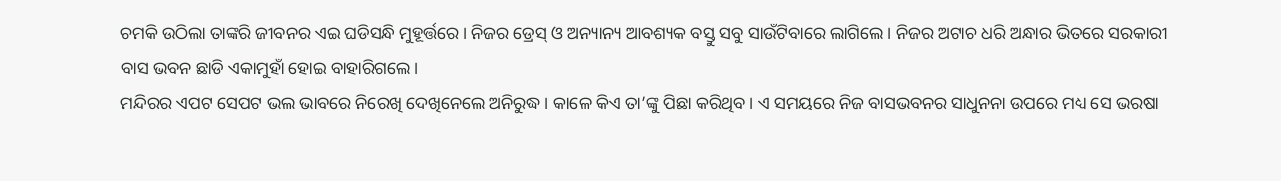ଚମକି ଉଠିଲା ତାଙ୍କରି ଜୀବନର ଏଇ ଘଡିସନ୍ଧି ମୁହୂର୍ତ୍ତରେ। ନିଜର ଡ୍ରେସ୍ ଓ ଅନ୍ୟାନ୍ୟ ଆବଶ୍ୟକ ବସ୍ତୁ ସବୁ ସାଉଁଟିବାରେ ଲାଗିଲେ। ନିଜର ଅଟାଚ ଧରି ଅନ୍ଧାର ଭିତରେ ସରକାରୀ ବାସ ଭବନ ଛାଡି ଏକାମୁହାଁ ହୋଇ ବାହାରିଗଲେ।
ମନ୍ଦିରର ଏପଟ ସେପଟ ଭଲ ଭାବରେ ନିରେଖି ଦେଖିନେଲେ ଅନିରୁଦ୍ଧ। କାଳେ କିଏ ତା’ଙ୍କୁ ପିଛା କରିଥିବ। ଏ ସମୟରେ ନିଜ ବାସଭବନର ସାଧୁନନା ଉପରେ ମଧ୍ୟ ସେ ଭରଷା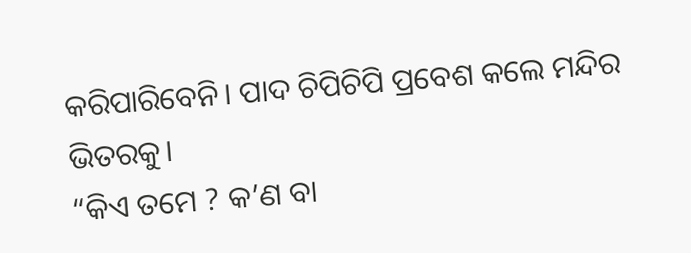କରିପାରିବେନି। ପାଦ ଚିପିଚିପି ପ୍ରବେଶ କଲେ ମନ୍ଦିର ଭିତରକୁ।
“କିଏ ତମେ ? କ’ଣ ବା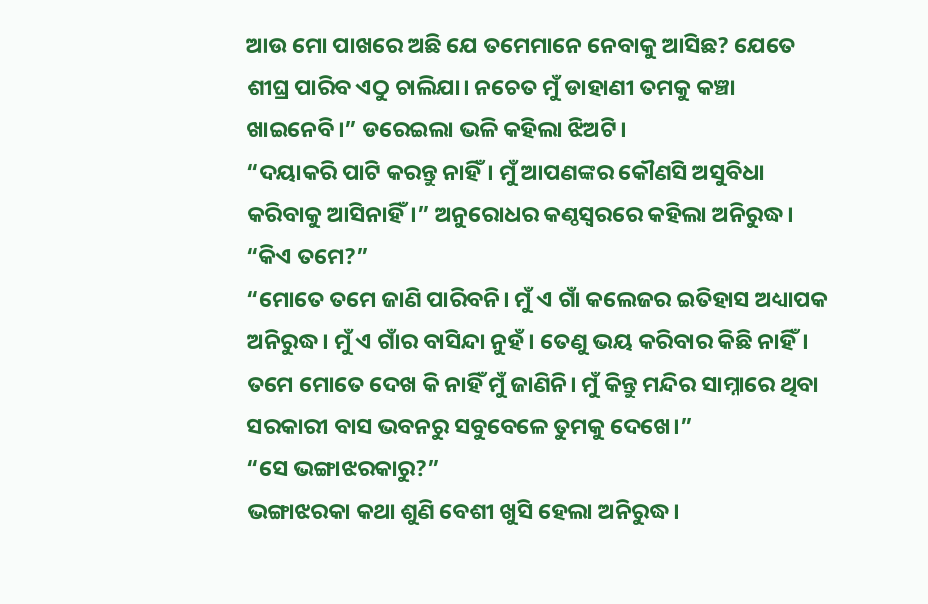ଆଉ ମୋ ପାଖରେ ଅଛି ଯେ ତମେମାନେ ନେବାକୁ ଆସିଛ? ଯେତେ ଶୀଘ୍ର ପାରିବ ଏଠୁ ଚାଲିଯା। ନଚେତ ମୁଁ ଡାହାଣୀ ତମକୁ କଞ୍ଚା ଖାଇନେବି।” ଡରେଇଲା ଭଳି କହିଲା ଝିଅଟି।
“ଦୟାକରି ପାଟି କରନ୍ତୁ ନାହିଁ। ମୁଁ ଆପଣଙ୍କର କୌଣସି ଅସୁବିଧା କରିବାକୁ ଆସିନାହିଁ।” ଅନୁରୋଧର କଣ୍ଠସ୍ୱରରେ କହିଲା ଅନିରୁଦ୍ଧ।
“କିଏ ତମେ?”
“ମୋତେ ତମେ ଜାଣି ପାରିବନି। ମୁଁ ଏ ଗାଁ କଲେଜର ଇତିହାସ ଅଧ୍ୟାପକ ଅନିରୁଦ୍ଧ। ମୁଁ ଏ ଗାଁର ବାସିନ୍ଦା ନୁହଁ। ତେଣୁ ଭୟ କରିବାର କିଛି ନାହିଁ। ତମେ ମୋତେ ଦେଖ କି ନାହିଁ ମୁଁ ଜାଣିନି। ମୁଁ କିନ୍ତୁ ମନ୍ଦିର ସାମ୍ନାରେ ଥିବା ସରକାରୀ ବାସ ଭବନରୁ ସବୁବେଳେ ତୁମକୁ ଦେଖେ।”
“ସେ ଭଙ୍ଗାଝରକାରୁ?”
ଭଙ୍ଗାଝରକା କଥା ଶୁଣି ବେଶୀ ଖୁସି ହେଲା ଅନିରୁଦ୍ଧ।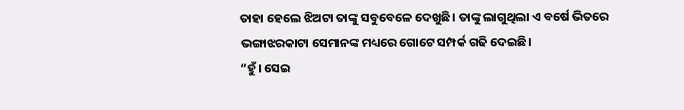ତାହା ହେଲେ ଝିଅଟା ତାଙ୍କୁ ସବୁବେଳେ ଦେଖୁଛି। ତାଙ୍କୁ ଲାଗୁଥିଲା ଏ ବର୍ଷେ ଭିତରେ ଭଙ୍ଗାଝରକାଟା ସେମାନଙ୍କ ମଧ୍ୟରେ ଗୋଟେ ସମ୍ପର୍କ ଗଢି ଦେଇଛି।
“ହୁଁ। ସେଇ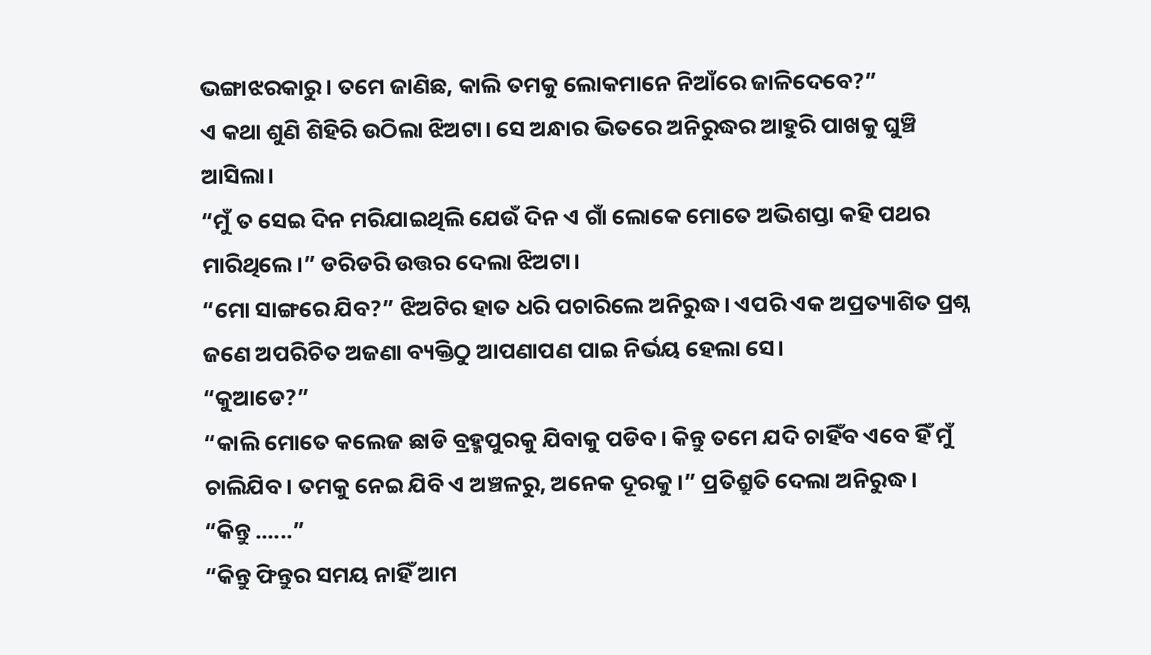ଭଙ୍ଗାଝରକାରୁ। ତମେ ଜାଣିଛ, କାଲି ତମକୁ ଲୋକମାନେ ନିଆଁରେ ଜାଳିଦେବେ?”
ଏ କଥା ଶୁଣି ଶିହିରି ଉଠିଲା ଝିଅଟା। ସେ ଅନ୍ଧାର ଭିତରେ ଅନିରୁଦ୍ଧର ଆହୁରି ପାଖକୁ ଘୁଞ୍ଚି ଆସିଲା।
“ମୁଁ ତ ସେଇ ଦିନ ମରିଯାଇଥିଲି ଯେଉଁ ଦିନ ଏ ଗାଁ ଲୋକେ ମୋତେ ଅଭିଶପ୍ତା କହି ପଥର ମାରିଥିଲେ।” ଡରିଡରି ଉତ୍ତର ଦେଲା ଝିଅଟା।
“ମୋ ସାଙ୍ଗରେ ଯିବ?” ଝିଅଟିର ହାତ ଧରି ପଚାରିଲେ ଅନିରୁଦ୍ଧ। ଏପରି ଏକ ଅପ୍ରତ୍ୟାଶିତ ପ୍ରଶ୍ନ ଜଣେ ଅପରିଚିତ ଅଜଣା ବ୍ୟକ୍ତିଠୁ ଆପଣାପଣ ପାଇ ନିର୍ଭୟ ହେଲା ସେ।
“କୁଆଡେ?”
“କାଲି ମୋତେ କଲେଜ ଛାଡି ବ୍ରହ୍ମପୁରକୁ ଯିବାକୁ ପଡିବ। କିନ୍ତୁ ତମେ ଯଦି ଚାହିଁବ ଏବେ ହିଁ ମୁଁ ଚାଲିଯିବ। ତମକୁ ନେଇ ଯିବି ଏ ଅଞ୍ଚଳରୁ, ଅନେକ ଦୂରକୁ।” ପ୍ରତିଶ୍ରୁତି ଦେଲା ଅନିରୁଦ୍ଧ।
“କିନ୍ତୁ ......”
“କିନ୍ତୁ ଫିନ୍ତୁର ସମୟ ନାହିଁ ଆମ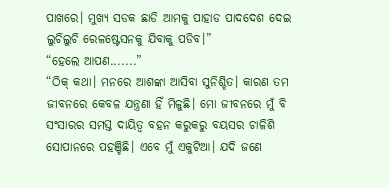ପାଖରେ। ମୁଖ୍ୟ ସଡକ ଛାଡି ଆମକୁ ପାହାଡ ପାଦଦେଶ ଦେଇ ଲୁଚିଲୁଚି ରେଳଷ୍ଟେସନକୁ ଯିବାକୁ ପଡିବ।”
“ହେଲେ ଆପଣ.......”
“ଠିକ୍ କଥା। ମନରେ ଆଶଙ୍କା ଆସିବା ସୁନିଶ୍ଚିତ। କାରଣ ତମ ଜୀବନରେ କେବଳ ଯନ୍ତ୍ରଣା ହିଁ ମିଳୁଛି। ମୋ ଜୀବନରେ ମୁଁ ବି ସଂସାରର ସମସ୍ତ ଦାୟିତ୍ୱ ବହନ କରୁକରୁ ବୟସର ଚାଳିଶି ସୋପାନରେ ପହଞ୍ଚିଛି। ଏବେ ମୁଁ ଏକୁଟିଆ। ଯଦି ଜଣେ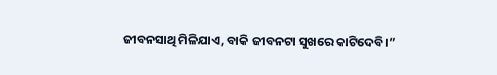ଜୀବନସାଥି ମିଳିଯାଏ, ବାକି ଜୀବନଟା ସୁଖରେ କାଟିଦେବି।”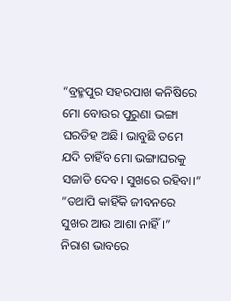“ବ୍ରହ୍ମପୁର ସହରପାଖ କନିଷିରେ ମୋ ବୋଉର ପୁରୁଣା ଭଙ୍ଗା ଘରଡିହ ଅଛି। ଭାବୁଛି ତମେ ଯଦି ଚାହିଁବ ମୋ ଭଙ୍ଗାଘରକୁ ସଜାଡି ଦେବ। ସୁଖରେ ରହିବା।”
“ତଥାପି କାହିଁକି ଜୀବନରେ ସୁଖର ଆଉ ଆଶା ନାହିଁ।” ନିରାଶ ଭାବରେ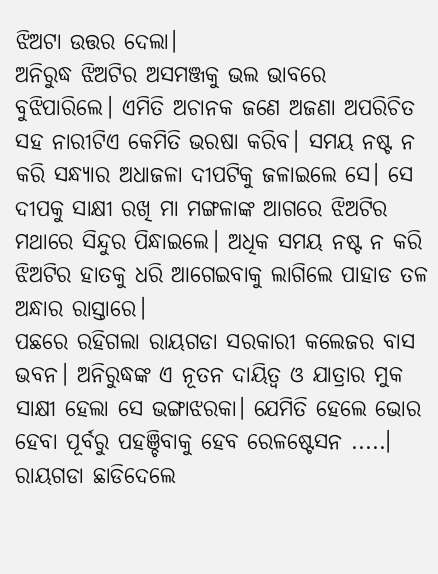ଝିଅଟା ଉତ୍ତର ଦେଲା।
ଅନିରୁଦ୍ଧ ଝିଅଟିର ଅସମଞ୍ଜକୁ ଭଲ ଭାବରେ ବୁଝିପାରିଲେ। ଏମିତି ଅଚାନକ ଜଣେ ଅଜଣା ଅପରିଚିତ ସହ ନାରୀଟିଏ କେମିତି ଭରଷା କରିବ। ସମୟ ନଷ୍ଟ ନ କରି ସନ୍ଧ୍ୟାର ଅଧାଜଳା ଦୀପଟିକୁ ଜଳାଇଲେ ସେ। ସେ ଦୀପକୁ ସାକ୍ଷୀ ରଖି ମା ମଙ୍ଗଳାଙ୍କ ଆଗରେ ଝିଅଟିର ମଥାରେ ସିନ୍ଦୁର ପିନ୍ଧାଇଲେ। ଅଧିକ ସମୟ ନଷ୍ଟ ନ କରି ଝିଅଟିର ହାତକୁ ଧରି ଆଗେଇବାକୁ ଲାଗିଲେ ପାହାଡ ତଳ ଅନ୍ଧାର ରାସ୍ତାରେ।
ପଛରେ ରହିଗଲା ରାୟଗଡା ସରକାରୀ କଲେଜର ବାସ ଭବନ। ଅନିରୁଦ୍ଧଙ୍କ ଏ ନୂତନ ଦାୟିତ୍ୱ ଓ ଯାତ୍ରାର ମୁକ ସାକ୍ଷୀ ହେଲା ସେ ଭଙ୍ଗାଝରକା। ଯେମିତି ହେଲେ ଭୋର ହେବା ପୂର୍ବରୁ ପହଞ୍ଚିବାକୁ ହେବ ରେଳଷ୍ଟେସନ .....। ରାୟଗଡା ଛାଡିଦେଲେ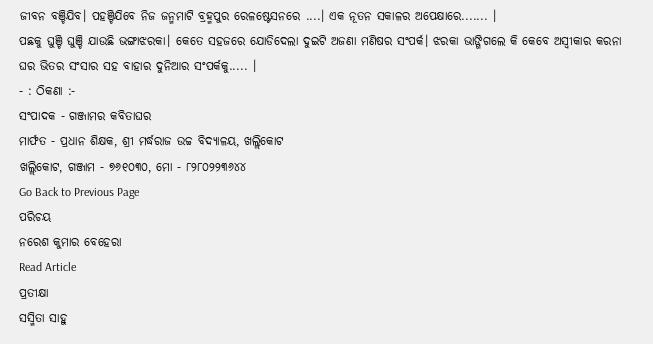ଜୀବନ ବଞ୍ଚିଯିବ। ପହଞ୍ଚିଯିବେ ନିଜ ଜନ୍ମମାଟି ବ୍ରହ୍ମପୁର ରେଳଷ୍ଟେସନରେ ....। ଏକ ନୂତନ ସକାଳର ଅପେକ୍ଷାରେ....... ।
ପଛକୁ ଘୁଞ୍ଚି ଘୁଞ୍ଚି ଯାଉଛି ଭଙ୍ଗାଝରକା। କେତେ ସହଜରେ ଯୋଡିଦେଲା ଦୁଇଟି ଅଜଣା ମଣିଷର ସଂପର୍କ। ଝରକା ଭାଙ୍ଗିଗଲେ କି କେବେ ଅସ୍ୱୀକାର କରନା ଘର ଭିତର ସଂସାର ସହ ବାହାର ଦୁନିଆର ସଂପର୍କକୁ..... ।
- : ଠିକଣା :-
ସଂପାଦକ - ଗଞ୍ଜାମର କବିତାଘର
ମାର୍ଫତ - ପ୍ରଧାନ ଶିକ୍ଷକ, ଶ୍ରୀ ମର୍ଦ୍ଧରାଜ ଉଚ୍ଚ ବିଦ୍ୟାଳୟ, ଖଲ୍ଲିକୋଟ
ଖଲ୍ଲିକୋଟ, ଗଞ୍ଜାମ - ୭୬୧୦୩୦, ମୋ - ୮୨୮୦୨୨୩୬୪୪
Go Back to Previous Page
ପରିଚୟ
ନରେଶ କୁମାର ବେହେରା
Read Article
ପ୍ରତୀକ୍ଷା
ସସ୍ମିତା ସାହୁ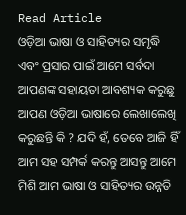Read Article
ଓଡ଼ିଆ ଭାଷା ଓ ସାହିତ୍ୟର ସମୃଦ୍ଧି ଏବଂ ପ୍ରସାର ପାଇଁ ଆମେ ସର୍ବଦା ଆପଣଙ୍କ ସହାୟତା ଆବଶ୍ୟକ କରୁଛୁ ଆପଣ ଓଡ଼ିଆ ଭାଷାରେ ଲେଖାଲେଖି କରୁଛନ୍ତି କି ? ଯଦି ହଁ, ତେବେ ଆଜି ହିଁ ଆମ ସହ ସମ୍ପର୍କ କରନ୍ତୁ ଆସନ୍ତୁ ଆମେ ମିଶି ଆମ ଭାଷା ଓ ସାହିତ୍ୟର ଉନ୍ନତି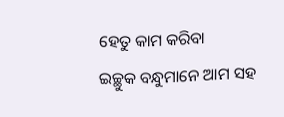ହେତୁ କାମ କରିବା
ଇଚ୍ଛୁକ ବନ୍ଧୁମାନେ ଆମ ସହ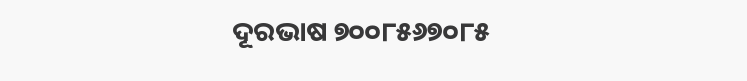ଦୂରଭାଷ ୭୦୦୮୫୬୭୦୮୫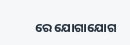ରେ ଯୋଗାଯୋଗ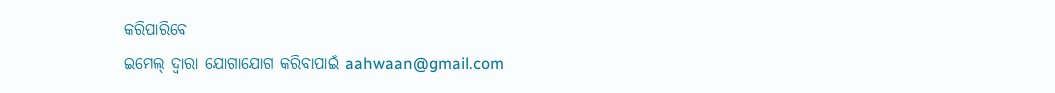କରିପାରିବେ
ଇମେଲ୍ ଦ୍ବାରା ଯୋଗାଯୋଗ କରିବାପାଇଁ aahwaan@gmail.com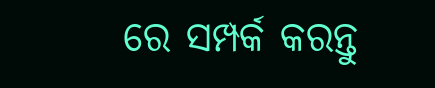ରେ ସମ୍ପର୍କ କରନ୍ତୁ